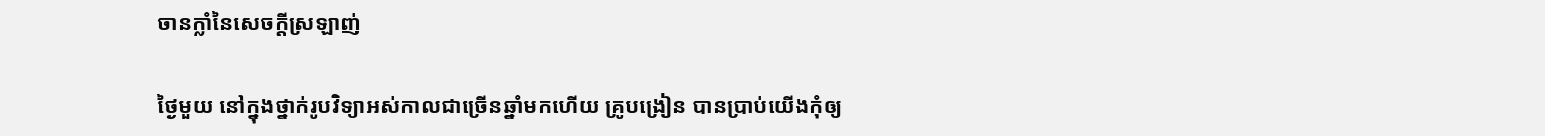ចានក្លាំនៃសេចក្តីស្រឡាញ់

ថ្ងៃមួយ នៅក្នុងថ្នាក់រូបវិទ្យាអស់កាលជាច្រើនឆ្នាំមកហើយ គ្រូបង្រៀន បានប្រាប់យើងកុំឲ្យ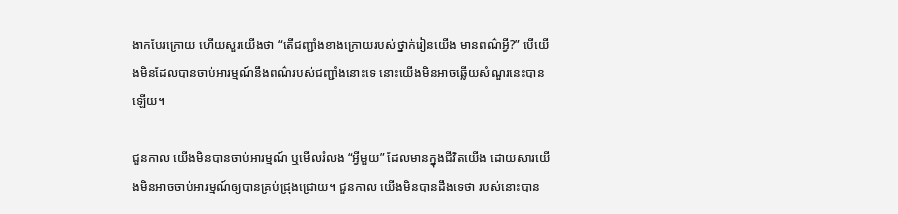ងាកបែរក្រោយ ហើយសួរយើងថា “តើជញ្ជាំងខាងក្រោយរបស់ថ្នាក់រៀនយើង មានពណ៌អ្វី?” បើយើងមិនដែលបានចាប់អារម្មណ៍នឹងពណ៌របស់ជញ្ជាំងនោះទេ នោះយើងមិនអាចឆ្លើយសំណួរនេះបានឡើយ។

ជួនកាល យើងមិនបានចាប់អារម្មណ៍ ឬមើលរំលង “អ្វីមួយ” ដែលមានក្នុងជីវិតយើង ដោយសារយើងមិនអាចចាប់អារម្មណ៍ឲ្យបានគ្រប់ជ្រុងជ្រោយ។ ជួនកាល យើងមិនបានដឹងទេថា របស់នោះបាន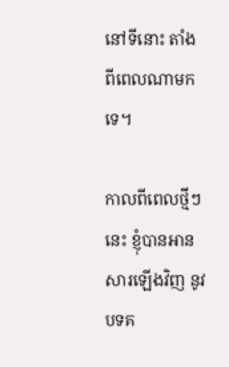នៅទីនោះ តាំងពីពេលណាមកទេ។

កាលពីពេលថ្មីៗនេះ ខ្ញុំបានអានសារឡើងវិញ នូវបទគ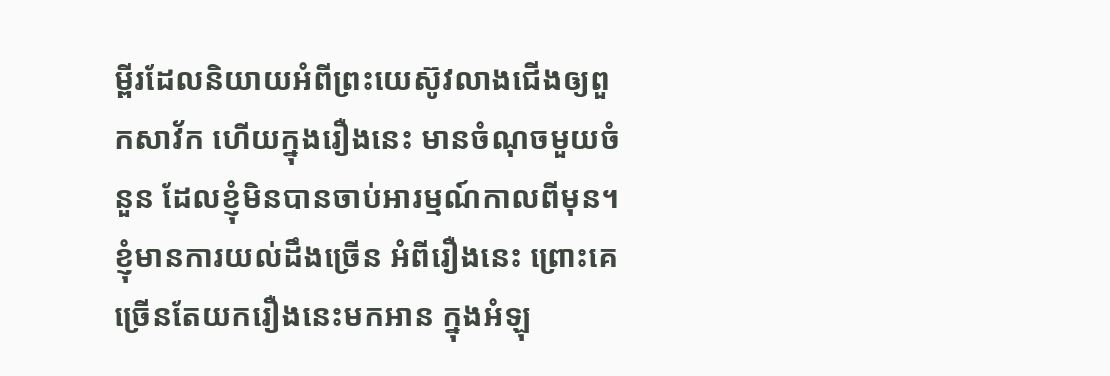ម្ពីរដែលនិយាយអំពីព្រះយេស៊ូវលាងជើងឲ្យពួកសាវ័ក ហើយក្នុងរឿងនេះ មានចំណុចមួយចំនួន ដែលខ្ញុំមិនបានចាប់អារម្មណ៍កាលពីមុន។ ខ្ញុំមានការយល់ដឹងច្រើន អំពីរឿងនេះ ព្រោះគេច្រើនតែយករឿងនេះមកអាន ក្នុងអំឡុ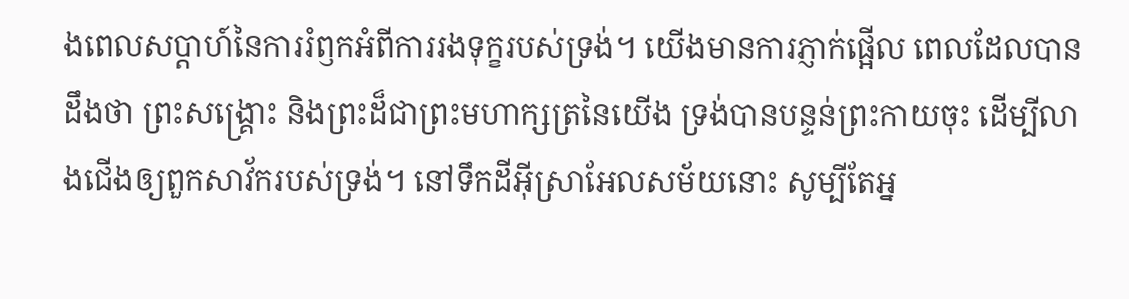ងពេលសប្តាហ៍នៃការរំឭកអំពីការរងទុក្ខរបស់ទ្រង់។ យើងមានការភ្ញាក់ផ្អើល ពេលដែលបានដឹងថា ព្រះសង្រ្គោះ និងព្រះដ៏ជាព្រះមហាក្សត្រនៃយើង ទ្រង់បានបន្ទន់ព្រះកាយចុះ ដើម្បីលាងជើងឲ្យពួកសាវ័ករបស់ទ្រង់។ នៅទឹកដីអ៊ីស្រាអែលសម័យនោះ សូម្បីតែអ្ន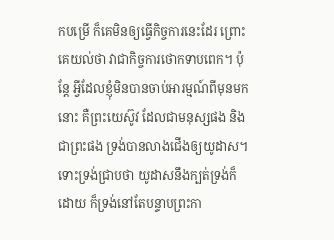កបម្រើ ក៏គេមិនឲ្យធ្វើកិច្ចការនេះដែរ ព្រោះគេយល់ថា វាជាកិច្ចការថោកទាបពេក។ ប៉ុន្តែ អ្វីដែលខ្ញុំមិនបានចាប់អារម្មណ៍ពីមុនមកនោះ គឺព្រះយេស៊ូវ ដែលជាមនុស្សផង និងជាព្រះផង ទ្រង់បានលាងជើងឲ្យយូដាស។ ទោះទ្រង់ជ្រាបថា យូដាសនឹងក្បត់ទ្រង់ក៏ដោយ ក៏ទ្រង់នៅតែបន្ទាបព្រះកា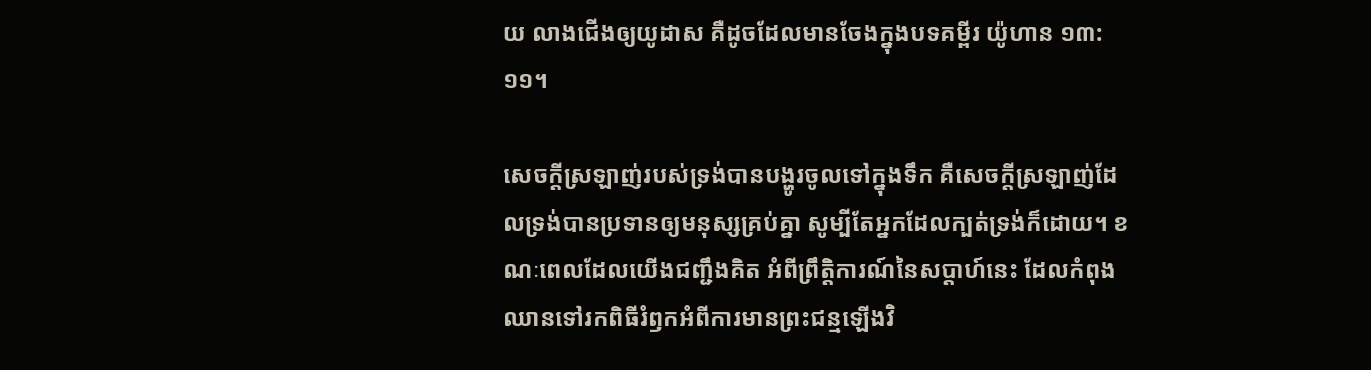យ លាងជើងឲ្យយូដាស គឺដូចដែលមានចែងក្នុងបទគម្ពីរ យ៉ូហាន ១៣:១១។

សេចក្តីស្រឡាញ់របស់ទ្រង់បានបង្ហូរចូលទៅក្នុងទឹក គឺសេចក្តីស្រឡាញ់ដែលទ្រង់បានប្រទានឲ្យមនុស្សគ្រប់គ្នា សូម្បីតែអ្នកដែលក្បត់ទ្រង់ក៏ដោយ។ ខណៈពេលដែលយើងជញ្ជឹងគិត អំពីព្រឹត្តិការណ៍នៃសប្តាហ៍នេះ ដែលកំពុងឈានទៅរកពិធីរំឭកអំពីការមានព្រះជន្មឡើងវិ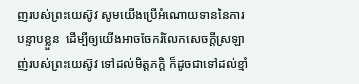ញរបស់ព្រះយេស៊ូវ សូមយើងប្រើអំណោយទាននៃការបន្ទាបខ្លួន  ដើម្បីឲ្យយើងអាចចែករំលែកសេចក្តីស្រឡាញ់របស់ព្រះយេស៊ូវ ទៅដល់មិត្តភក្តិ ក៏ដូចជាទៅដល់ខ្មាំ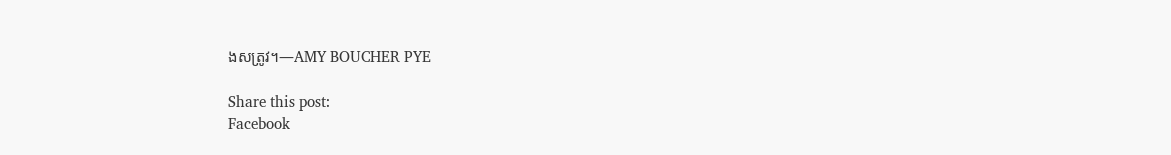ងសត្រូវ។—AMY BOUCHER PYE

Share this post:
Facebook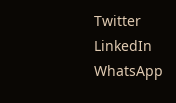Twitter
LinkedIn
WhatsApp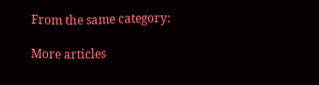From the same category:

More articles